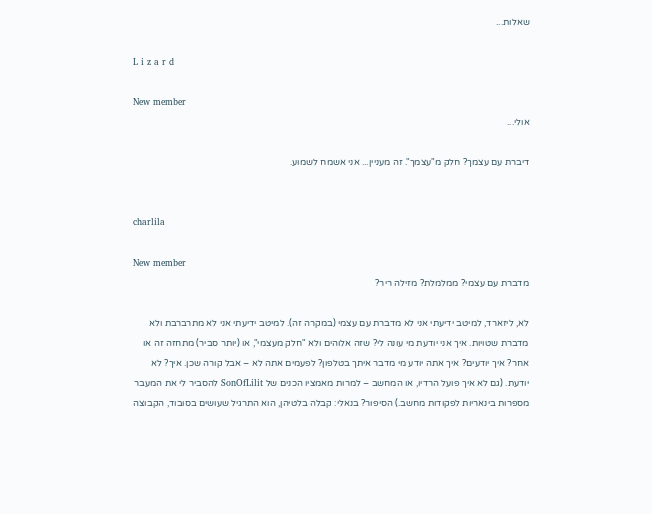שאלות...

L i z a r d

New member
אולי...

דיברת עם עצמך? חלק מ"עצמך". זה מעניין... אני אשמח לשמוע.


charlila

New member
מדברת עם עצמי? ממלמלת? מזילה ריר?

לא, ליזארד, למיטב ידיעתי אני לא מדברת עם עצמי (במקרה זה). למיטב ידיעתי אני לא מתרברבת ולא מדברת שטויות. איך אני יודעת מי עונה לי? שזה אלוהים ולא "חלק מעצמי", או (יותר סביר) מתחזה זה או אחר? איך יודעים? איך אתה יודע מי מדבר איתך בטלפון? לפעמים אתה לא – אבל קורה שכן. איך? לא יודעת. (גם לא איך פועל הרדיו, או המחשב – למרות מאמציו הכנים של SonOfLilit להסביר לי את המעבר מספרות בינאריות לפקודות מחשב.) הסיפור? בנאלי: קבלה בלטיהן, הוא התרגיל שעושים בסובוד, הקבוצה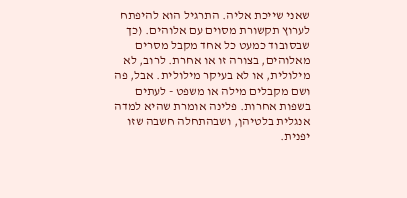שאני שייכת אליה. התרגיל הוא להיפתח לערוץ תקשורת מסוים עם אלוהים. (כך שבסובוד כמעט כל אחד מקבל מסרים מאלוהים, בצורה זו או אחרת. לרוב, לא מילולית, או לא בעיקר מילולית. אבל, פה ושם מקבלים מילה או משפט - לעתים בשפות אחרות. פלינה אומרת שהיא למדה אנגלית בלטיהן, ושבהתחלה חשבה שזו יפנית.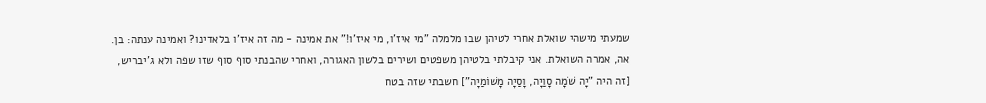שמעתי מישהי שואלת אחרי לטיהן שבו מלמלה "מי איז'ו, מי איז'ו!" את אמינה - מה זה איז'ו בלאדינו? ואמינה ענתה: בן. אה, אמרה השואלת. אני קיבלתי בלטיהן משפטים ושירים בלשון האגורה, ואחרי שהבנתי סוף סוף שזו שפה ולא ג'יבריש, [זה היה "יָה שֹׁמָה סָוַיָה, וָסַיָה מָשׁוֹמַיָה"] חשבתי שזה בטח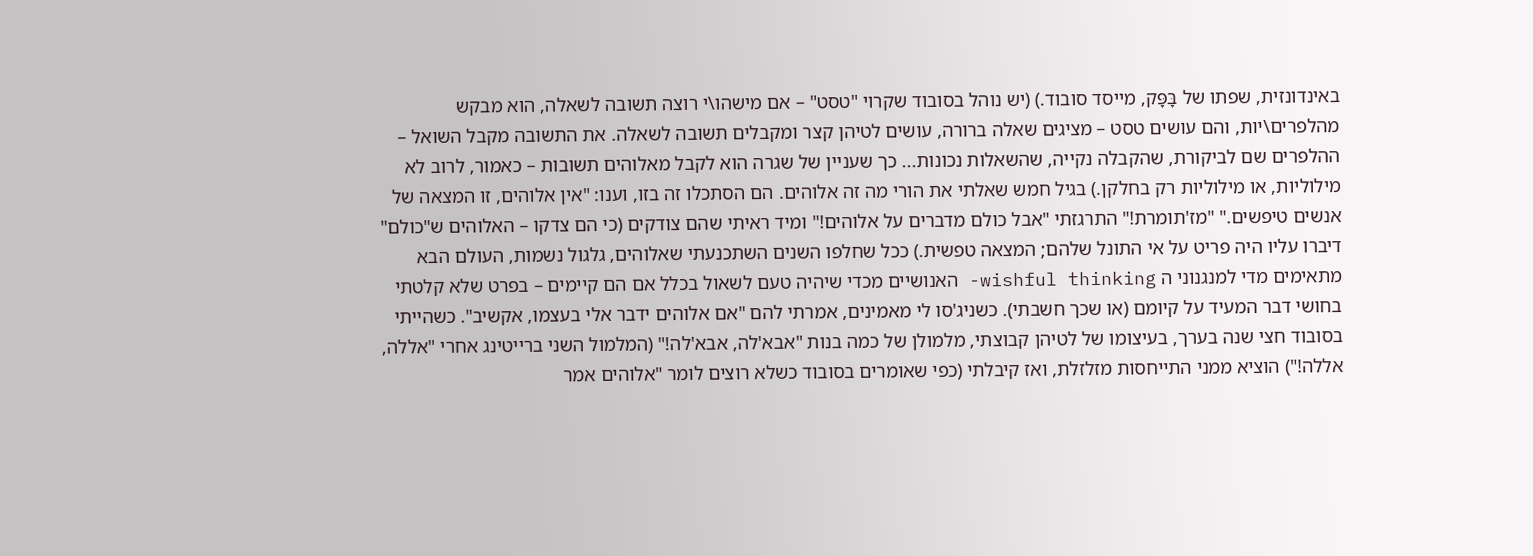באינדונזית, שפתו של בָּפָּק, מייסד סובוד.) (יש נוהל בסובוד שקרוי "טסט" – אם מישהו\י רוצה תשובה לשאלה, הוא מבקש מהלפרים\יות, והם עושים טסט – מציגים שאלה ברורה, עושים לטיהן קצר ומקבלים תשובה לשאלה. את התשובה מקבל השואל – ההלפרים שם לביקורת, שהקבלה נקייה, שהשאלות נכונות... כך שעניין של שגרה הוא לקבל מאלוהים תשובות – כאמור, לרוב לא מילוליות, או מילוליות רק בחלקן.) בגיל חמש שאלתי את הורי מה זה אלוהים. הם הסתכלו זה בזו, וענו: "אין אלוהים, זו המצאה של אנשים טיפשים." "מז'תומרת!" התרגזתי "אבל כולם מדברים על אלוהים!" ומיד ראיתי שהם צודקים (כי הם צדקו – האלוהים ש"כולם" דיברו עליו היה פריט על אי התונל שלהם; המצאה טפשית.) ככל שחלפו השנים השתכנעתי שאלוהים, גלגול נשמות, העולם הבא מתאימים מדי למנגנוני ה wishful thinking- האנושיים מכדי שיהיה טעם לשאול בכלל אם הם קיימים – בפרט שלא קלטתי בחושי דבר המעיד על קיומם (או שכך חשבתי). כשניג'סו לי מאמינים, אמרתי להם "אם אלוהים ידבר אלי בעצמו, אקשיב". כשהייתי בסובוד חצי שנה בערך, בעיצומו של לטיהן קבוצתי, מלמולן של כמה בנות "אבא'לה, אבא'לה!" (המלמול השני ברייטינג אחרי "אללה, אללה!") הוציא ממני התייחסות מזלזלת, ואז קיבלתי (כפי שאומרים בסובוד כשלא רוצים לומר "אלוהים אמר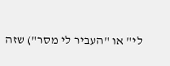לי" או "העביר לי מסר") שזה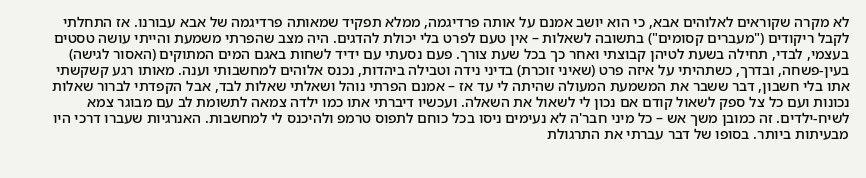לא מקרה שקוראים לאלוהים אבא, כי הוא יושב אמנם על אותה פרדיגמה, ממלא תפקיד שמאותה פרדיגמה של אבא עבורנו. אז התחלתי לקבל ריקודים ("מעברים קסומים") בתשובה לשאלות – אין טעם לפרט בלי יכולת להדגים. היה מצב שהפרתי משמעת והייתי עושה טסטים בעצמי, לבדי, תחילה בשעת לטיהן קבוצתי ואחר כך בכל שעת צורך. פעם נסעתי עם ידיד לשחות באגם המים המתוקים (האסור לגישה) בעין-פשחה, ובדרך, כשתהיתי על איזה פרט (שאיני זוכרת) בדיני נידה וטבילה ביהדות, נכנס אלוהים למחשבותי וענה. מאותו רגע קשקשתי אתו בלי חשבון, דבר ששבר את המשמעת המעולה שהיתה לי עד אז – אמנם הפרתי נוהל ושאלתי שאלות לבד, אבל הקפדתי לברור שאלות נכונות ועם כל צל ספק לשאול קודם אם נכון לי לשאול את השאלה. ועכשיו דיברתי אתו כמו ילדה צמאה לתשומת לב עם מבוגר צמא לשיח-ילדים. זה כמובן משך אש – כל מיני חבר'ה לא נעימים ניסו בכל כוחם לתפוס טרמפ ולהיכנס לי למחשבות. האנרגיות שעברו דרכי היו מבעיתות ביותר. בסופו של דבר עברתי את התרגולת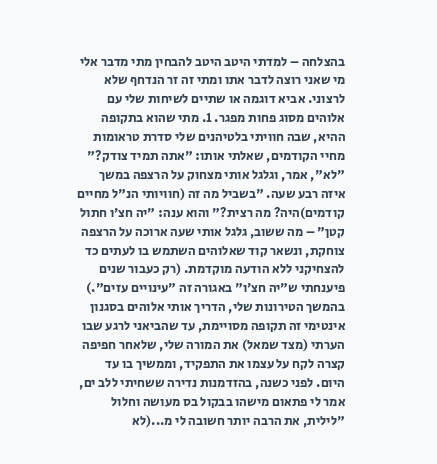בהצלחה – למדתי היטב היטב להבחין מתי מדבר אלי מי שאני רוצה לדבר אתו ומתי זה זר הנדחף שלא לרצוני. אביא דוגמה או שתיים לשיחות שלי עם אלוהים מסוג פחות מפגר. 1. מתי שהוא בתקופה ההיא, שבה חוויתי בלטיהנים שלי סדרת טראומות מחיי הקודמים, שאלתי אותו: "אתה תמיד צודק?" "לא", אמר, וגלגל אותי מצחוק על הרצפה במשך איזה רבע שעה. "בשביל מה זה (חוויותי הנ"ל מחיים קודמים)היה? מה רצית?" והוא ענה: "יה חצ'ו חתול קטן" – מה ששוב, גלגל אותי שעה ארוכה על הרצפה צוחקת, ונשאר קוד שאלוהים השתמש בו לעתים כד להצחיקני ללא הודעה מוקדמת. (רק כעבור שנים פיענחתי ש"יה חצ'ו" באגורה זה "עינויים עזים".) בהמשך הטירונות שלי, הדריך אותי אלוהים בסגנון אינטימי זה תקופה מסויימת, עד שהביאני לרגע שבו הערתי (מצד שמאל) את המורה שלי, שלאחר חפיפה קצרה לקח על עצמו את התפקיד, וממשיך בו עד היום. לפני כשנה, בהזדמנות נדירה ששחיתי ללב ים, אמר לי פתאום מישהו בבקול בס מעושה וחלול "לילית, את הרבה יותר חשובה לי מ...(לא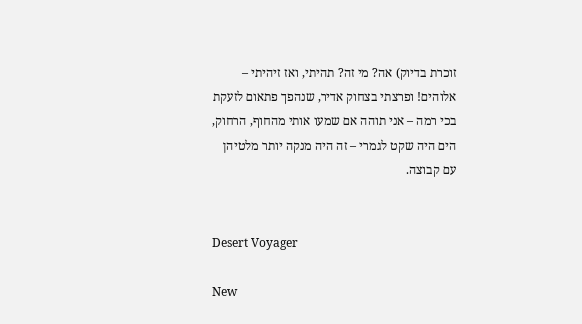זוכרת בדיוק) אה? מי זה? תהיתי, ואז זיהיתי – אלוהים! ופרצתי בצחוק אדיר, שנהפך פתאום לזעקת בכי רמה – אני תוהה אם שמעו אותי מהחוף, הרחוק, הים היה שקט לגמרי – זה היה מנקה יותר מלטיהן עם קבוצה.


Desert Voyager

New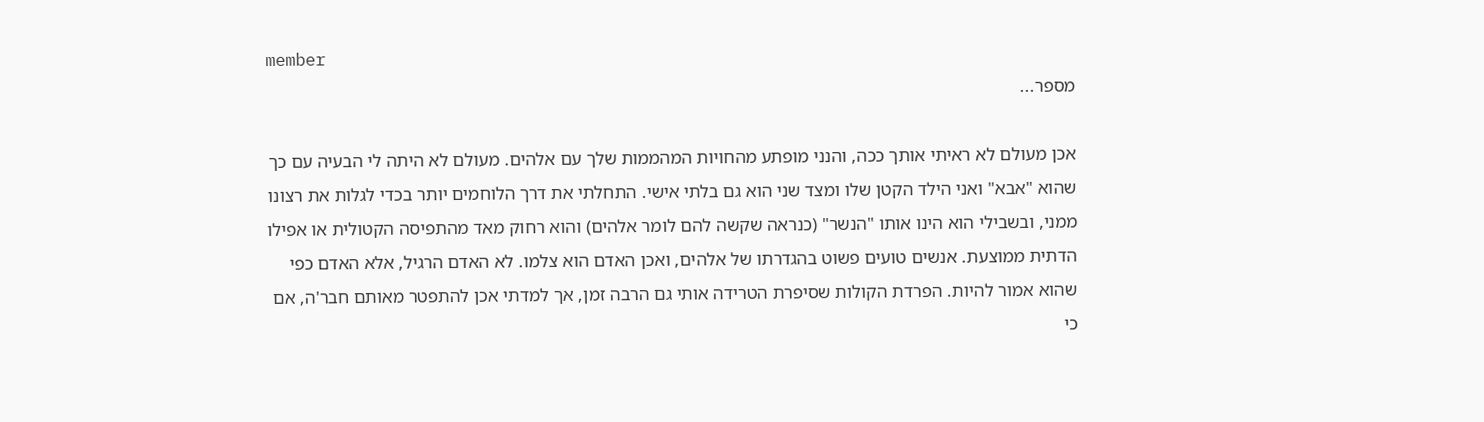member
מספר...

אכן מעולם לא ראיתי אותך ככה, והנני מופתע מהחויות המהממות שלך עם אלהים. מעולם לא היתה לי הבעיה עם כך שהוא "אבא" ואני הילד הקטן שלו ומצד שני הוא גם בלתי אישי. התחלתי את דרך הלוחמים יותר בכדי לגלות את רצונו ממני, ובשבילי הוא הינו אותו "הנשר" (כנראה שקשה להם לומר אלהים) והוא רחוק מאד מהתפיסה הקטולית או אפילו הדתית ממוצעת. אנשים טועים פשוט בהגדרתו של אלהים, ואכן האדם הוא צלמו. לא האדם הרגיל, אלא האדם כפי שהוא אמור להיות. הפרדת הקולות שסיפרת הטרידה אותי גם הרבה זמן, אך למדתי אכן להתפטר מאותם חבר'ה, אם כי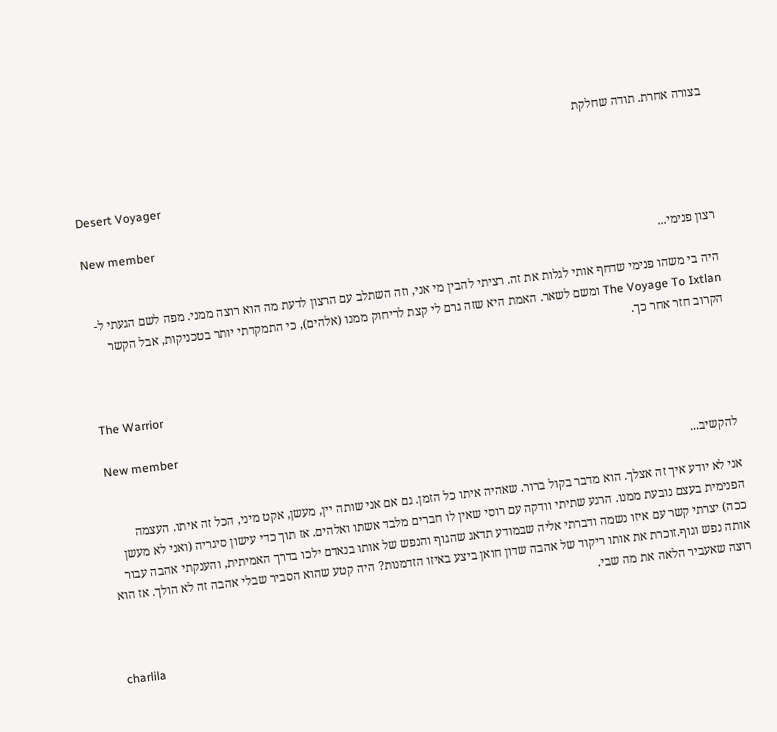בצורה אחרת. תודה שחלקת


Desert Voyager

New member
רצון פנימי...

היה בי משהו פנימי שדחף אותי לגלות את זה. רציתי להבין מי אני, וזה השתלב עם הרצון לדעת מה הוא רוצה ממני. מפה לשם הגעתי ל-The Voyage To Ixtlan ומשם לשאר. האמת היא שזה גרם לי קצת לריחוק ממנו (אלהים), כי התמקדתי יותר בטכניקות, אבל הקשר הקרוב חזר אחר כך.


The Warrior

New member
להקשיב...

אני לא יודע איך זה אצלך. הוא מדבר בקול ברור. שאהיה איתו כל הזמן. גם אם אני שותה יין, מעשן, אקט מיני, הכל זה איתו. העצמה הפנימית בעצם נובעת ממנו. הרגע שתיתי וודקה עם רוסי שאין לו חברים מלבד אשתו ואלהים. אז תוך כדי עישון סיגריה (ואני לא מעשן ככה) יצרתי קשר עם איזו נשמה ודברתי אליה שבמודע תדאג שהגוף והנפש של אותו בנאדם ילכו בדרך האמיתית, והענקתי אהבה עבור אותה נפש וגוף.זוכרת את אותו ריקוד של אהבה שדון חואן ביצע באיזו הזדמנות? היה קטע שהוא הסביר שבלי אהבה זה לא הולך. אז הוא רוצה שאעביר הלאה את מה שבי.


charlila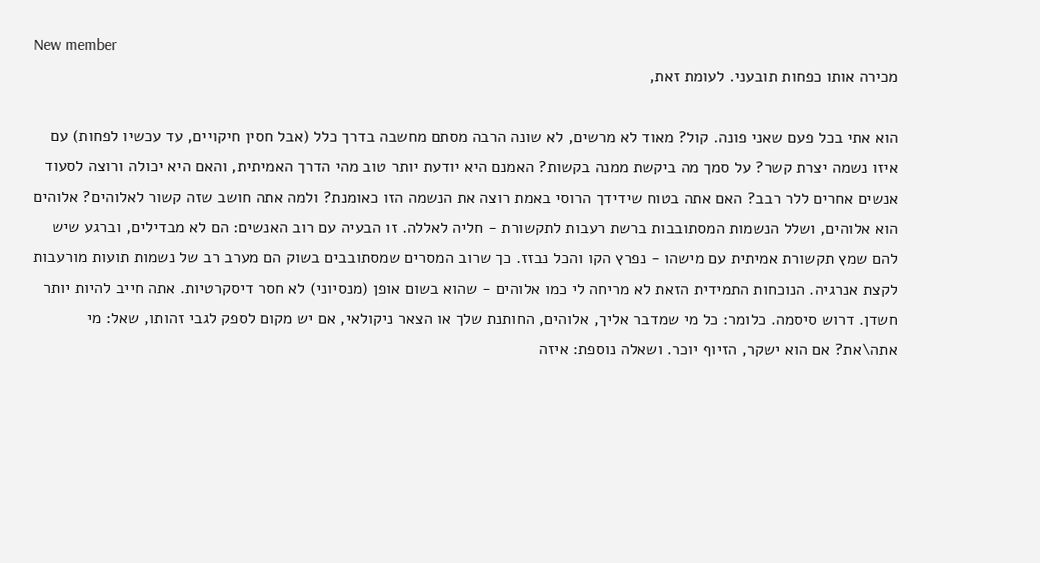New member
מכירה אותו כפחות תובעני. לעומת זאת,

הוא אתי בכל פעם שאני פונה. קול? מאוד לא מרשים, לא שונה הרבה מסתם מחשבה בדרך כלל (אבל חסין חיקויים, עד עכשיו לפחות) עם איזו נשמה יצרת קשר? על סמך מה ביקשת ממנה בקשות? האמנם היא יודעת יותר טוב מהי הדרך האמיתית, והאם היא יכולה ורוצה לסעוד אנשים אחרים ללר רבב? האם אתה בטוח שידידך הרוסי באמת רוצה את הנשמה הזו כאומנת? ולמה אתה חושב שזה קשור לאלוהים? אלוהים הוא אלוהים, ושלל הנשמות המסתובבות ברשת רעבות לתקשורת - חליה לאללה. זו הבעיה עם רוב האנשים: הם לא מבדילים, וברגע שיש להם שמץ תקשורת אמיתית עם מישהו - נפרץ הקו והכל נבזז. כך שרוב המסרים שמסתובבים בשוק הם מערב רב של נשמות תועות מורעבות לקצת אנרגיה. הנוכחות התמידית הזאת לא מריחה לי כמו אלוהים - שהוא בשום אופן (מנסיוני) לא חסר דיסקרטיות. אתה חייב להיות יותר חשדן. דרוש סיסמה. כלומר: כל מי שמדבר אליך, אלוהים, החותנת שלך או הצאר ניקולאי, אם יש מקום לספק לגבי זהותו, שאל: מי אתה\את? אם הוא ישקר, הזיוף יוכר. ושאלה נוספת: איזה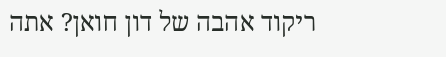ריקוד אהבה של דון חואן? אתה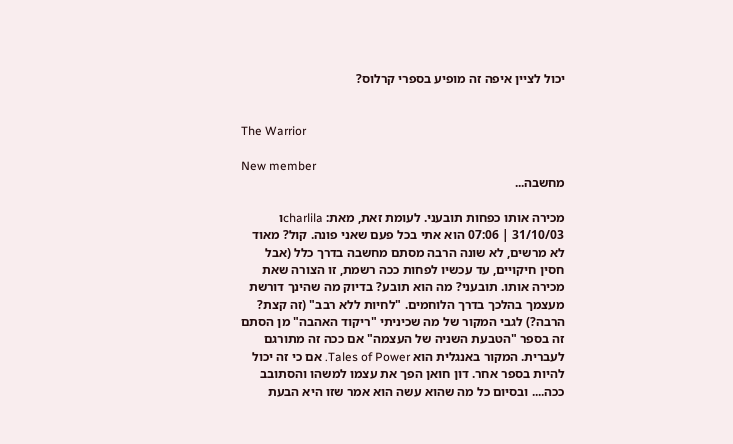יכול לציין איפה זה מופיע בספרי קרלוס?


The Warrior

New member
מחשבה...

מכירה אותו כפחות תובעני. לעומת זאת, מאת: charlilaו 31/10/03 | 07:06 הוא אתי בכל פעם שאני פונה. קול? מאוד לא מרשים, לא שונה הרבה מסתם מחשבה בדרך כלל (אבל חסין חיקויים, עד עכשיו לפחות ככה רשמת, זו הצורה שאת מכירה אותו. תובעני? מה הוא תובע? בדיוק מה שהינך דורשת מעצמך בהלכך בדרך הלוחמים. "לחיות ללא רבב" (זה קצת? הרבה?) לגבי המקור של מה שכיניתי "ריקוד האהבה" מן הסתם זה בספר "הטבעת השניה של העצמה" אם ככה זה מתורגם לעברית. המקור באנגלית הוא Tales of Power. אם כי זה יכול להיות בספר אחר. דון חואן הפך את עצמו למשהו והסתובב ככה.... ובסיום כל מה שהוא עשה הוא אמר שזו היא הבעת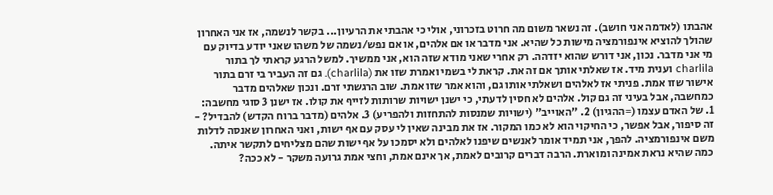אהבתו (לאדמה אני חושב). זה נשאר משום מה חרוט בזכרוני, אולי כי אהבתי את הרעיון... בקשר לנשמה, אז אני האחרון שהולך להוציא אינפורמציה מישות כל שהיא. אני מדבר או אם אלהים, או אם נפש/נשמה של משהו שאני יודע בדיוק עם מי אני מדבר. נכון, אני דורש שהוא יזדהה. רק אחרי שאני מודא שזה הוא, אני ממשיך. למשל הרגע קראתי לך בתור charlila וענית מיד. אז שאלתי אותך אם זה את. קראת לי בשמי ואמרת שזו את (charlila). גם זה העביר בי זרם בתור אישור שזו אמת. פניתי אז לאלהים ושאלתי אותו גם, והוא אמר שזו אמת. שוב הרגשתי זרם. ונכון שאלהים מדבר כמחשבה, אבל בעיני זה גם קול. אלהים לא חסין לדעתי, כי ישנן ישויות שרותות לזייף את קולו. אז ישנן 3 סוגי מחשבה: 1. של האדם עצמו (=ההגיון) 2. "האוייב" (ישויות שמנסות להתחזות ולהפריע) 3. אלהים (מדבר ברוח הקדש) להבדיל? - זה סיפור, אבל אפשר, כי החיקוי הוא לא כמו המקור. אז את מבינה שאין לי עסק עם אף ישות, ואני האחרון שאנסה לדלות משם אינפורמציה. להפך, אני תמיד אומר לאנשים שיפנו לאלהים ולא יסמכו על אף ישות שהם מצליחים לתקשר איתה. כמה שהיא נראת אמינה ומוארת. הרבה דברים קרובים לאמת, אך אינם אמת, וחצי אמת גרועה משקר - לא ככה?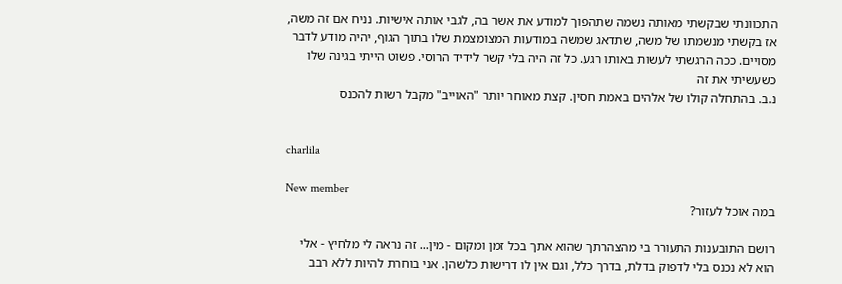התכוונתי שבקשתי מאותה נשמה שתהפוך למודע את אשר בה, לגבי אותה אישיות. נניח אם זה משה, אז בקשתי מנשמתו של משה, שתדאג שמשה במודעות המצומצמת שלו בתוך הגוף, יהיה מודע לדבר מסויים. ככה הרגשתי לעשות באותו רגע. כל זה היה בלי קשר לידיד הרוסי. פשוט הייתי בגינה שלו כשעשיתי את זה
נ.ב. בהתחלה קולו של אלהים באמת חסין. קצת מאוחר יותר "האוייב" מקבל רשות להכנס


charlila

New member
במה אוכל לעזור?

רושם התובענות התעורר בי מהצהרתך שהוא אתך בכל זמן ומקום - מין... זה נראה לי מלחיץ - אלי הוא לא נכנס בלי לדפוק בדלת, בדרך כלל, וגם אין לו דרישות כלשהן. אני בוחרת להיות ללא רבב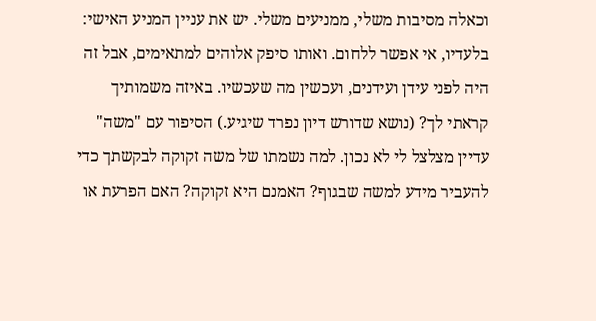וכאלה מסיבות משלי, ממניעים משלי. יש את עניין המניע האישי: בלעדיו, אי אפשר ללחום. ואותו סיפק אלוהים למתאימים, אבל זה היה לפני עידן ועידנים, ועכשין מה שעכשיו. באיזה משמותיך קראתי לך? (נושא שדורש דיון נפרד שיגיע.) הסיפור עם "משה" עדיין מצלצל לי לא נכון. למה נשמתו של משה זקוקה לבקשתך כדי להעביר מידע למשה שבגוף? האמנם היא זקוקה? האם הפרעת או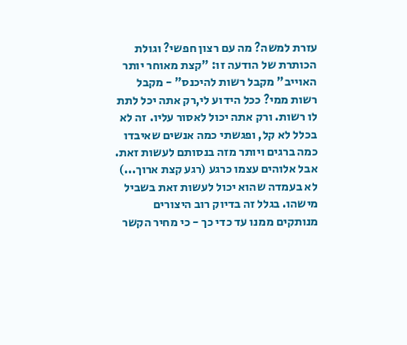עזרת למשה? מה עם רצון חפשי? וגולת הכותרת של הודעה זו: "קצת מאוחר יותר האוייב" מקבל רשות להיכנס" - מקבל רשות ממי? ככל הידוע לי,רק אתה יכל לתת לו רשות. ורק אתה יכול לאסור עליו. זה לא בכלל לא קל, ופגשתי כמה אנשים שאיבדו כמה ברגים ויותר מזה בנסותם לעשות זאת. אבל אלוהים עצמו כרגע (רגע קצת ארוך...) לא בעמדה שהוא יכול לעשות זאת בשביל מישהו. בגלל זה בדיוק רוב היצורים מנותקים ממנו עד כדי כך - כי מחיר הקשר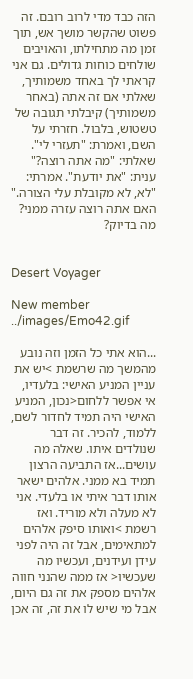הזה כבד מדי לרוב רובם. זה פשוט שהקשר מושך אש, תוך זמן מה מתחילתו, והאויבים שולחים כוחות גדולים. גם אני קראתי לך באחד משמותיך, שאלתי אם זה אתה (באחר משמותיך) קיבלתי תגובה של טשטוש, בלבול. חזרתי על השם, ואמרת: "תעזרי לי". שאלתי: "מה אתה רוצה?" ענית: "את יודעת". אמרתי: "לא, לא מקובלת עלי הצורה." האם אתה רוצה עזרה ממני? מה בדיוק?


Desert Voyager

New member
../images/Emo42.gif

...הוא אתי כל הזמן וזה נובע מהמשך מה שרשמת >יש את עניין המניע האישי: בלעדיו, אי אפשר ללחום<נכון, המניע האישי היה תמיד לחדור לשם, ללמוד, להכיר. זה דבר שנולדים איתו. שאלה מה עושים...אז התביעה הרצון תמיד בא ממני. אלהים ישאר אותו דבר איתי או בלעדי. אני לא מעלה ולא מוריד. ואז רשמת >ואותו סיפק אלהים למתאימים, אבל זה היה לפני עידן ועידנים, ועכשיו מה שעכשיו< אז ממה שהנני חווה אלהים מספק את זה גם היום, אבל מי שיש לו את זה, זה אכן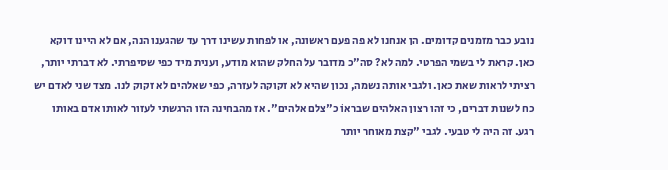נובע כבר מזמנים קדומים. הן אנחנו לא פה פעם ראשונה, או לפחות עשינו דרך עד שהגענו הנה, אם לא היינו דוקא כאן. קראת לי בשמי הפרטי. למה לא? סה"כ מדובר על החלק שהוא מודע, וענית מיד כפי שסיפרתי. לא דברתי יותר, רציתי לראות שאת כאן. ולגבי אותה נשמה, נכון שהיא לא זקוקה לעזרה, כפי שאלהים לא זקוק לנו. מצד שני לאדם יש כח לשנות דברים, כי זהו רצון האלהים שבראוֹ כ"צלם אלהים". אז מהבחינה הזו הרגשתי לעזור לאותו אדם באותו רגע. זה היה לי טבעי. לגבי "קצת מאוחר יותר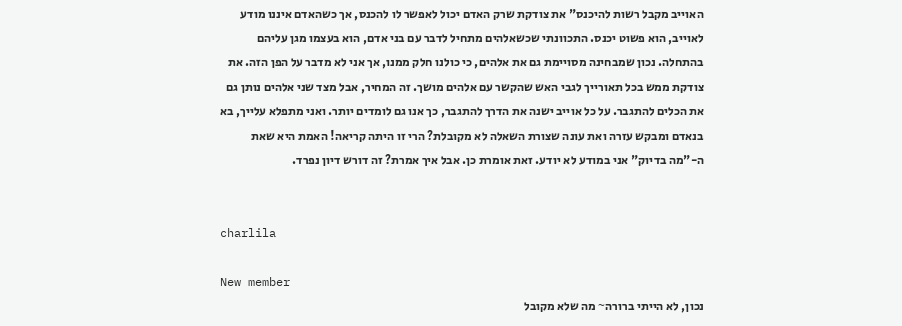האוייב מקבל רשות להיכנס" את צודקת שרק האדם יכול לאפשר לו להכנס, אך כשהאדם איננו מודע לאוייב, הוא פשוט יכנס. התכוונתי שכשאלהים מתחיל לדבר עם בני אדם, הוא בעצמו מגן עליהם בהתחלה. נכון שמבחינה מסויימת גם את אלהים, כי כולנו חלק ממנו, אך אני לא מדבר על הפן הזה. את צודקת ממש בכל תאורייך לגבי האש שהקשר עם אלהים מושך. זה המחיר, אבל מצד שני אלהים נותן גם את הכלים להתגבר. על כל אוייב ישנה את הדרך להתגבר, כך אנו גם לומדים יותר. ואני מתפלא עלייך, בא בנאדם ומבקש עזרה ואת עונה שצורת השאלה לא מקובלת? הרי זו היתה קריאה! האמת היא שאת ה-"מה בדיוק" אני במודע לא יודע. זאת אומרת כן. אבל איך אמרת? זה דורש דיון נפרד.


charlila

New member
נכון, לא הייתי ברורה~ מה שלא מקובל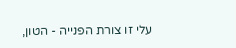עלי זו צורת הפנייה - הטון,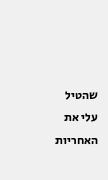שהטיל עלי את האחריות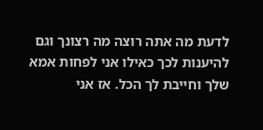לדעת מה אתה רוצה מה רצונך וגם להיענות לכך כאילו אני לפחות אמא שלך וחייבת לך הכל. אז אני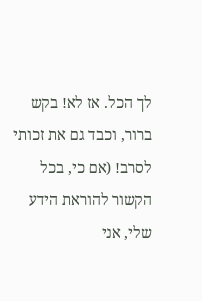לך הכל. אז לא! בקש ברור, וכבד גם את זכותי לסרב! (אם כי, בכל הקשור להוראת הידע שלי, אני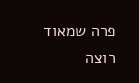פרה שמאוד רוצה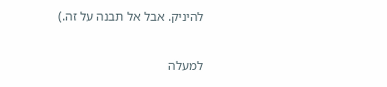להיניק. אבל אל תבנה על זה.)

למעלה